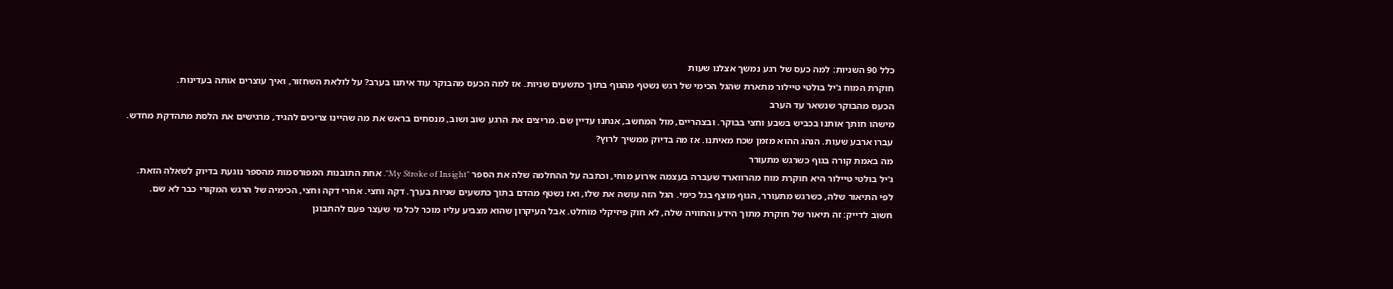כלל 90 השניות: למה כעס של רגע נמשך אצלנו שעות
חוקרת המוח ג'יל בולטי טיילור מתארת שהגל הכימי של רגש נשטף מהגוף בתוך כתשעים שניות. אז למה הכעס מהבוקר עוד איתנו בערב? על לולאת השחזור, ואיך עוצרים אותה בעדינות.
הכעס מהבוקר שנשאר עד הערב
מישהו חותך אותנו בכביש בשבע וחצי בבוקר. ובצהריים, מול המחשב, אנחנו עדיין שם. מריצים את הרגע שוב ושוב, מנסחים בראש את מה שהיינו צריכים להגיד, מרגישים את הלסת מתהדקת מחדש.
עברו ארבע שעות. הנהג ההוא מזמן שכח מאיתנו. אז מה בדיוק ממשיך לרוץ?
מה באמת קורה בגוף כשרגש מתעורר
ג'יל בולטי טיילור היא חוקרת מוח מהרווארד שעברה בעצמה אירוע מוחי, וכתבה על ההחלמה שלה את הספר "My Stroke of Insight". אחת התובנות המפורסמות מהספר נוגעת בדיוק לשאלה הזאת.
לפי התיאור שלה, כשרגש מתעורר, הגוף מוצף בגל כימי. הגל הזה עושה את שלו, ואז נשטף מהדם בתוך כתשעים שניות בערך. דקה וחצי. אחרי דקה וחצי, הכימיה של הרגש המקורי כבר לא שם.
חשוב לדייק: זה תיאור של חוקרת מתוך הידע והחוויה שלה, לא חוק פיזיקלי מוחלט. אבל העיקרון שהוא מצביע עליו מוכר לכל מי שעצר פעם להתבונן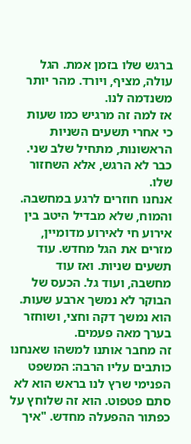ברגש שלו בזמן אמת. הגל עולה, מציף, ויורד. מהר יותר משנדמה לנו.
אז למה זה מרגיש כמו שעות
כי אחרי תשעים השניות הראשונות, מתחיל שלב שני. כבר לא הרגש, אלא השחזור שלו.
אנחנו חוזרים לרגע במחשבה. והמוח, שלא מבדיל היטב בין אירוע חי לאירוע מדומיין, מזרים את הגל מחדש. עוד תשעים שניות. ואז עוד מחשבה, ועוד גל. הכעס של הבוקר לא נמשך ארבע שעות. הוא נמשך דקה וחצי, ושוחזר בערך מאה פעמים.
זה מחבר אותנו למשהו שאנחנו כותבים עליו הרבה: המשפט הפנימי שרץ לנו בראש הוא לא סתם פטפוט. הוא זה שלוחץ על כפתור ההפעלה מחדש. "איך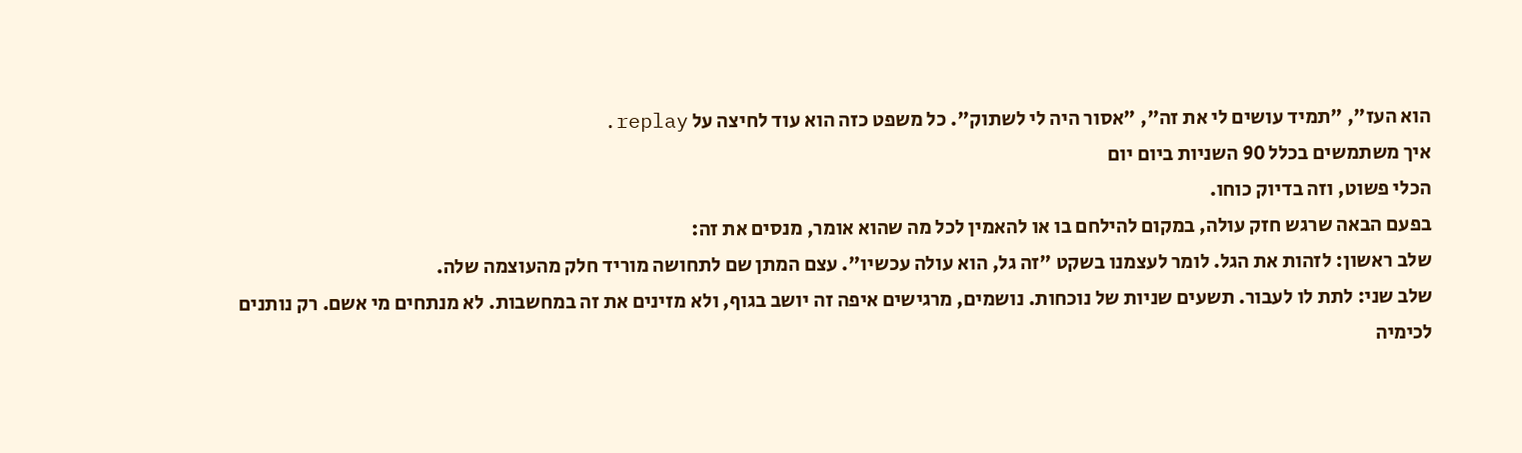הוא העז", "תמיד עושים לי את זה", "אסור היה לי לשתוק". כל משפט כזה הוא עוד לחיצה על replay.
איך משתמשים בכלל 90 השניות ביום יום
הכלי פשוט, וזה בדיוק כוחו.
בפעם הבאה שרגש חזק עולה, במקום להילחם בו או להאמין לכל מה שהוא אומר, מנסים את זה:
שלב ראשון: לזהות את הגל. לומר לעצמנו בשקט "זה גל, הוא עולה עכשיו". עצם המתן שם לתחושה מוריד חלק מהעוצמה שלה.
שלב שני: לתת לו לעבור. תשעים שניות של נוכחות. נושמים, מרגישים איפה זה יושב בגוף, ולא מזינים את זה במחשבות. לא מנתחים מי אשם. רק נותנים לכימיה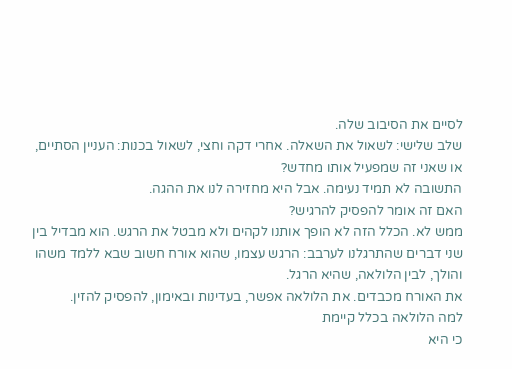לסיים את הסיבוב שלה.
שלב שלישי: לשאול את השאלה. אחרי דקה וחצי, לשאול בכנות: העניין הסתיים, או שאני זה שמפעיל אותו מחדש?
התשובה לא תמיד נעימה. אבל היא מחזירה לנו את ההגה.
האם זה אומר להפסיק להרגיש?
ממש לא. הכלל הזה לא הופך אותנו לקהים ולא מבטל את הרגש. הוא מבדיל בין שני דברים שהתרגלנו לערבב: הרגש עצמו, שהוא אורח חשוב שבא ללמד משהו והולך, לבין הלולאה, שהיא הרגל.
את האורח מכבדים. את הלולאה אפשר, בעדינות ובאימון, להפסיק להזין.
למה הלולאה בכלל קיימת
כי היא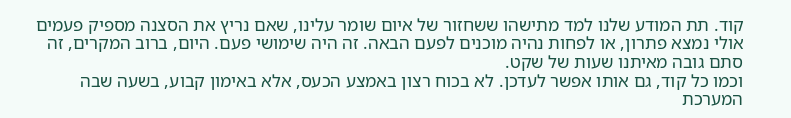קוד. תת המודע שלנו למד מתישהו ששחזור של איום שומר עלינו, שאם נריץ את הסצנה מספיק פעמים אולי נמצא פתרון, או לפחות נהיה מוכנים לפעם הבאה. זה היה שימושי פעם. היום, ברוב המקרים, זה סתם גובה מאיתנו שעות של שקט.
וכמו כל קוד, גם אותו אפשר לעדכן. לא בכוח רצון באמצע הכעס, אלא באימון קבוע, בשעה שבה המערכת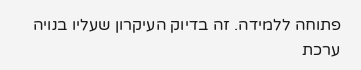פתוחה ללמידה. זה בדיוק העיקרון שעליו בנויה ערכת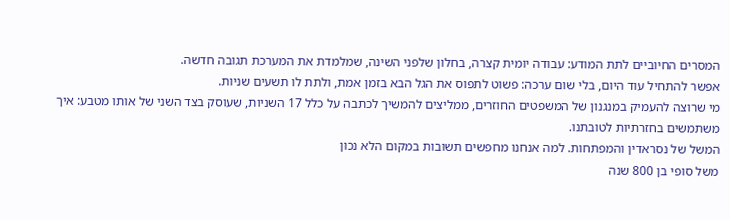המסרים החיוביים לתת המודע: עבודה יומית קצרה, בחלון שלפני השינה, שמלמדת את המערכת תגובה חדשה.
אפשר להתחיל עוד היום, בלי שום ערכה: פשוט לתפוס את הגל הבא בזמן אמת, ולתת לו תשעים שניות.
מי שרוצה להעמיק במנגנון של המשפטים החוזרים, ממליצים להמשיך לכתבה על כלל 17 השניות, שעוסק בצד השני של אותו מטבע: איך משתמשים בחזרתיות לטובתנו.
המשל של נסראדין והמפתחות. למה אנחנו מחפשים תשובות במקום הלא נכון
משל סופי בן 800 שנה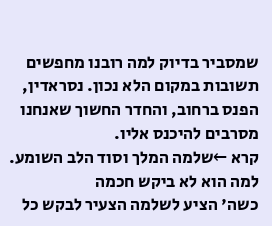שמסביר בדיוק למה רובנו מחפשים תשובות במקום הלא נכון. נסראדין, הפנס ברחוב, והחדר החשוך שאנחנו מסרבים להיכנס אליו.
קרא ←שלמה המלך וסוד הלב השומע. למה הוא לא ביקש חכמה
כשה' הציע לשלמה הצעיר לבקש כל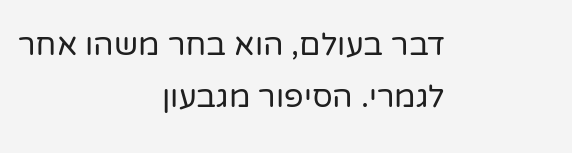דבר בעולם, הוא בחר משהו אחר לגמרי. הסיפור מגבעון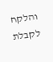והלקח לקבלת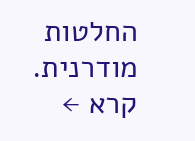החלטות מודרנית.
קרא ←